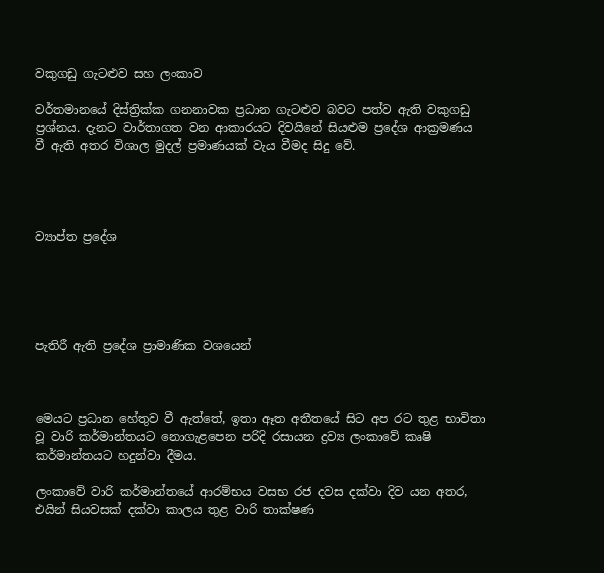වකුගඩු ගැටළුව සහ ලංකාව

වර්තමානයේ දිස්ත්‍රික්ක ගනනාවක ප්‍රධාන ගැටළුව බවට පත්ව ඇති වකුගඩු ප්‍රශ්නය. දැනට වාර්තාගත වන ආකාරයට දිවයිනේ සියළුම ප්‍රදේශ ආක්‍රමණය වී ඇති අතර විශාල මුදල් ප්‍රමාණයක් වැය වීමද සිදු වේ.




ව්‍යාප්ත ප්‍රදේශ





පැතිරී ඇති ප්‍රදේශ ප්‍රාමාණික වශයෙන්



මෙයට ප්‍රධාන හේතුව වී ඇත්තේ, ඉතා ඈත අතීතයේ සිට අප රට තුළ භාවිතා වූ වාරි කර්මාන්තයට නොගැළපෙන පරිදි රසායන ද්‍රව්‍ය ලංකාවේ කෘෂි කර්මාන්තයට හදුන්වා දීමය.

ලංකාවේ වාරි කර්මාන්තයේ ආරම්භය වසභ රජ දවස දක්වා දිව යන අතර, එයින් සියවසක් දක්වා කාලය තුළ වාරි තාක්ෂණ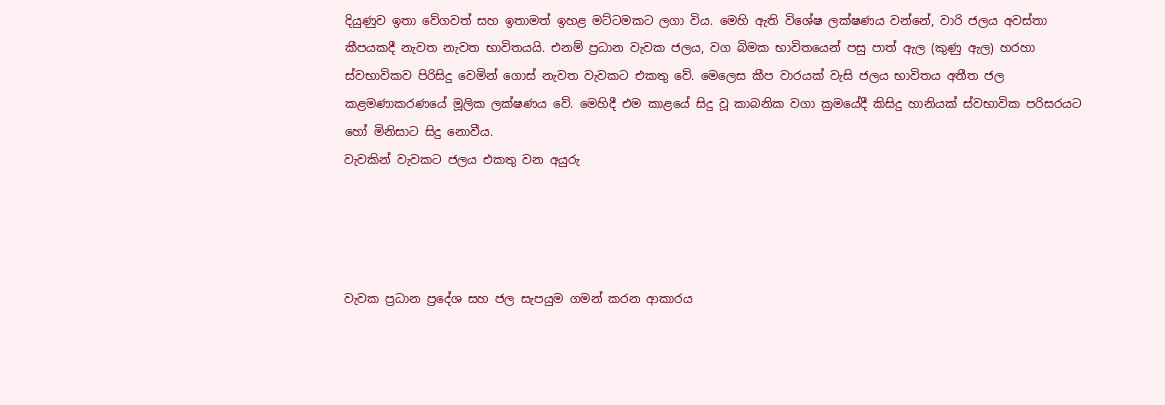දියුණුව ඉතා වේගවත් සහ ඉතාමත් ඉහළ මට්ටමකට ලගා විය. මෙහි ඇති විශේෂ ලක්ෂණය වන්නේ, වාරි ජලය අවස්තා කීපයකදී නැවත නැවත භාවිතයයි. එනම් ප්‍රධාන වැවක ජලය, වග බිමක භාවිතයෙන් පසු පාත් ඇල (කුණු ඇල) හරහා ස්වභාවිකව පිරිසිදු වෙමින් ගොස් නැවත වැවකට එකතු වේ. මෙලෙස කීප වාරයක් වැසි ජලය භාවිතය අතීත ජල කළමණාකරණයේ මූලික ලක්ෂණය වේ. මෙහිදී එම කාළයේ සිදු වූ කාබනික වගා ක්‍රමයේදී කිසිදු හානියක් ස්වභාවික පරිසරයට හෝ මිනිසාට සිදු නොවීය.
වැවකින් වැවකට ජලය එකතු වන අයුරු




වැවක ප්‍රධාන ප්‍රදේශ සහ ජල සැපයුම ගමන් කරන ආකාරය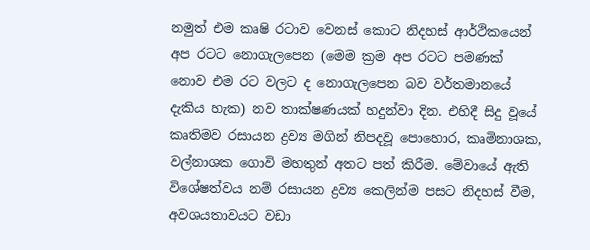නමුත් එම කෘෂි රටාව වෙනස් කොට නිදහස් ආර්ථිකයෙන් අප රටට නොගැලපෙන (මෙම ක්‍රම අප රටට පමණක් නොව එම රට වලට ද නොගැලපෙන බව වර්තමානයේ දැකිය හැක) නව තාක්ෂණයක් හදුන්වා දින. එහිදී සිදු වූයේ කෘතිමව රසායන ද්‍රව්‍ය මගින් නිපදවූ පොහොර, කෘමිනාශක, වල්නාශක ගොවි මහතුන් අතට පත් කිරීම. මේවායේ ඇති විශේෂත්වය නම් රසායන ද්‍රව්‍ය කෙලින්ම පසට නිදහස් වීම, අවශයතාවයට වඩා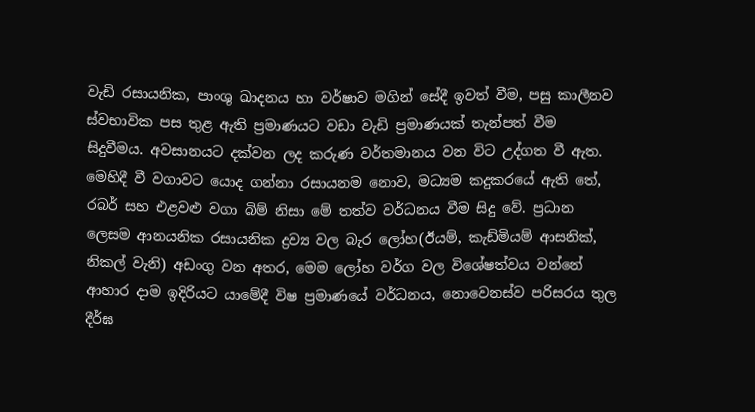වැඩි රසායනික, පාංශු ඛාදනය හා වර්ෂාව මගින් සේදී ඉවත් වීම, පසු කාලීනව ස්වභාවික පස තුළ ඇති ප්‍රමාණයට වඩා වැඩි ප්‍රමාණයක් තැන්පත් වීම සිදුවීමය. අවසානයට දක්වන ලද කරුණ වර්තමානය වන විට උද්ගත වී ඇත. මෙහිදී වී වගාවට යොද ගන්නා රසායනම නොව, මධ්‍යම කදුකරයේ ඇති තේ, රබර් සහ එළවළු වගා බිම් නිසා මේ තත්ව වර්ධනය වීම සිදු වේ. ප්‍රධාන ලෙසම ආනයනික රසායනික ද්‍රව්‍ය වල බැර ලෝහ(ඊයම්, කැඩ්මියම් ආසනික්, නිකල් වැනි) අඩංගු වන අතර, මෙම ලෝහ වර්ග වල විශේෂත්වය වන්නේ ආහාර දාම ඉදිරියට යාමේදී විෂ ප්‍රමාණයේ වර්ධනය, නොවෙනස්ව පරිසරය තුල දීර්ඝ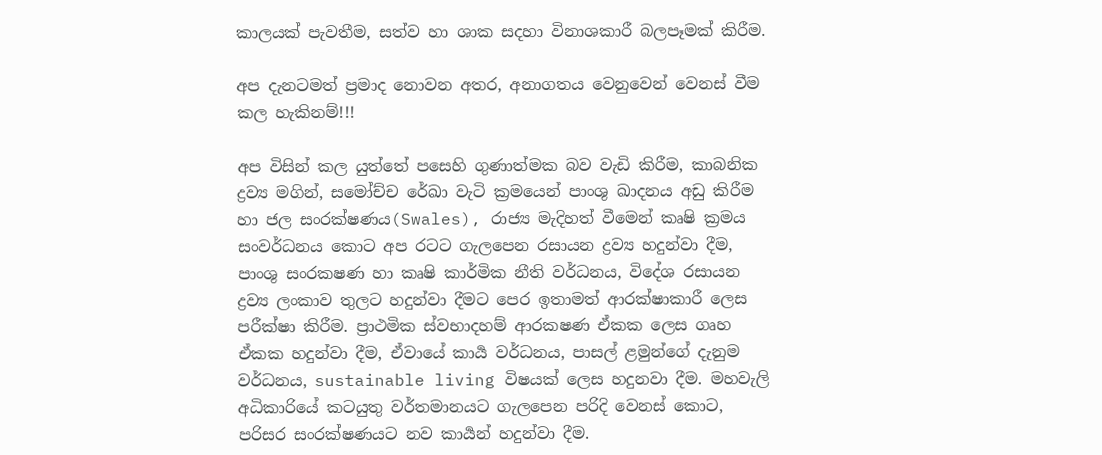කාලයක් පැවතීම, සත්ව හා ශාක සදහා විනාශකාරී බලපෑමක් කිරීම.

අප දැනටමත් ප්‍රමාද නොවන අතර, අනාගතය වෙනුවෙන් වෙනස් වීම කල හැකිනම්!!!

අප විසින් කල යුත්තේ පසෙහි ගුණාත්මක බව වැඩි කිරීම, කාබනික ද්‍රව්‍ය මගින්, සමෝච්ච රේඛා වැටි ක්‍රමයෙන් පාංශු ඛාදනය අඩු කිරීම හා ජල සංරක්ෂණය(Swales), රාජ්‍ය මැදිහත් වීමෙන් කෘෂි ක්‍රමය සංවර්ධනය කොට අප රටට ගැලපෙන රසායන ද්‍රව්‍ය හදුන්වා දීම, පාංශු සංරකෂණ හා කෘෂි කාර්මික නීති වර්ධනය, විදේශ රසායන ද්‍රව්‍ය ලංකාව තුලට හදුන්වා දීමට පෙර ඉතාමත් ආරක්ෂාකාරී ලෙස පරීක්ෂා කිරීම. ප්‍රාථමික ස්වභාදහම් ආරකෂණ ඒකක ලෙස ගෘහ ඒකක හදුන්වා දීම, ඒවායේ කාර්‍ය වර්ධනය, පාසල් ළමුන්ගේ දැනුම වර්ධනය, sustainable living විෂයක් ලෙස හදුනවා දීම. මහවැලි අධිකාරියේ කටයුතු වර්තමානයට ගැලපෙන පරිදි වෙනස් කොට, පරිසර සංරක්ෂණයට නව කාර්‍යන් හදුන්වා දීම.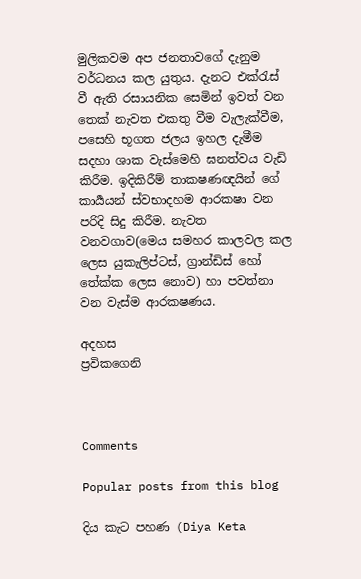මුලිකවම අප ජනතාවගේ දැනුම වර්ධනය කල යුතුය. දැනට එක්රැස් වී ඇති රසායනික සෙමින් ඉවත් වන තෙක් නැවත එකතු වීම වැලැක්වීම, පසෙහි භූගත ජලය ඉහල දැමීම සදහා ශාක වැස්මෙහි ඝනත්වය වැඩි කිරීම. ඉදිකිරීම් තාකෂණඥයින් ගේ කාර්‍යයන් ස්වභාදහම ආරකෂා වන පරිදි සිදු කිරීම. නැවත වනවගාව(මෙය සමහර කාලවල කල ලෙස යුකැලිප්ටස්, ග්‍රාන්ඩිස් හෝ තේක්ක ලෙස නොව) හා පවත්නා වන වැස්ම ආරකෂණය.

අදහස
ප්‍රවිකගෙනි



Comments

Popular posts from this blog

දිය කැට පහණ (Diya Keta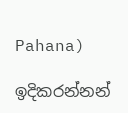Pahana)

ඉදිකරන්නන්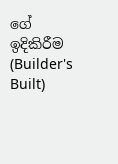ගේ ඉදිකිරීම (Builder's Built)